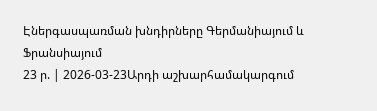Էներգասպառման խնդիրները Գերմանիայում և Ֆրանսիայում
23 ր. | 2026-03-23Արդի աշխարհամակարգում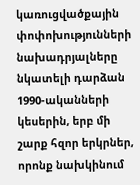կառուցվածքային փոփոխությունների նախադրյալները նկատելի դարձան 1990-ականների կեսերին, երբ մի շարք հզոր երկրներ, որոնք նախկինում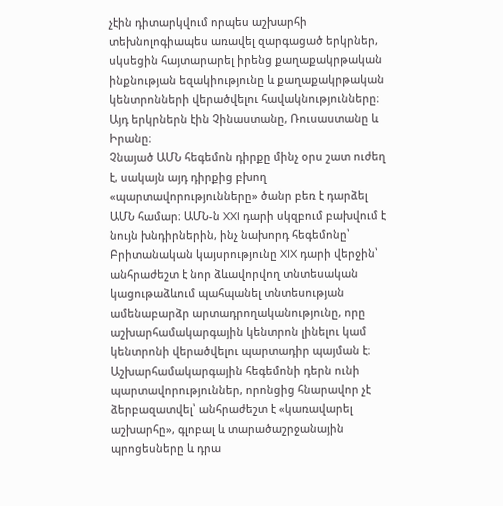չէին դիտարկվում որպես աշխարհի տեխնոլոգիապես առավել զարգացած երկրներ, սկսեցին հայտարարել իրենց քաղաքակրթական ինքնության եզակիությունը և քաղաքակրթական կենտրոնների վերածվելու հավակնությունները։ Այդ երկրներն էին Չինաստանը, Ռուսաստանը և Իրանը։
Չնայած ԱՄՆ հեգեմոն դիրքը մինչ օրս շատ ուժեղ է, սակայն այդ դիրքից բխող «պարտավորությունները» ծանր բեռ է դարձել ԱՄՆ համար։ ԱՄՆ-ն XXI դարի սկզբում բախվում է նույն խնդիրներին, ինչ նախորդ հեգեմոնը՝ Բրիտանական կայսրությունը XIX դարի վերջին՝ անհրաժեշտ է նոր ձևավորվող տնտեսական կացութաձևում պահպանել տնտեսության ամենաբարձր արտադրողականությունը, որը աշխարհամակարգային կենտրոն լինելու կամ կենտրոնի վերածվելու պարտադիր պայման է։
Աշխարհամակարգային հեգեմոնի դերն ունի պարտավորություններ, որոնցից հնարավոր չէ ձերբազատվել՝ անհրաժեշտ է «կառավարել աշխարհը», գլոբալ և տարածաշրջանային պրոցեսները և դրա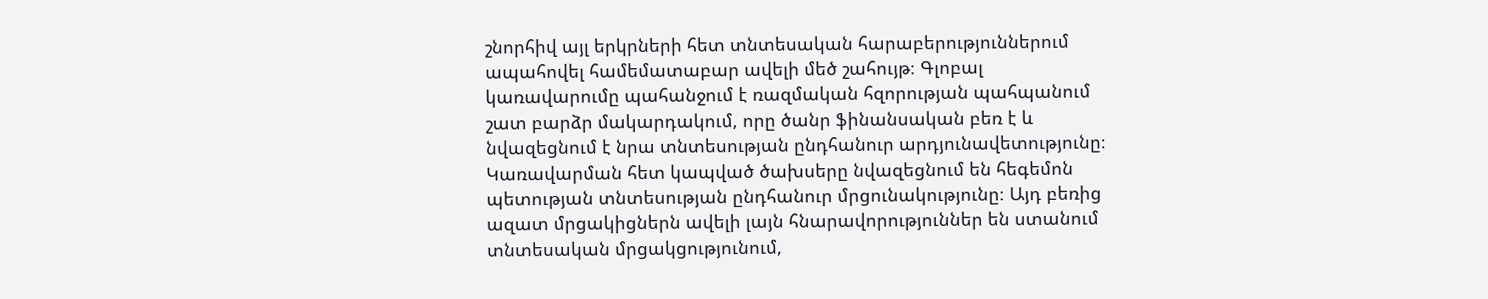շնորհիվ այլ երկրների հետ տնտեսական հարաբերություններում ապահովել համեմատաբար ավելի մեծ շահույթ։ Գլոբալ կառավարումը պահանջում է ռազմական հզորության պահպանում շատ բարձր մակարդակում, որը ծանր ֆինանսական բեռ է և նվազեցնում է նրա տնտեսության ընդհանուր արդյունավետությունը։ Կառավարման հետ կապված ծախսերը նվազեցնում են հեգեմոն պետության տնտեսության ընդհանուր մրցունակությունը։ Այդ բեռից ազատ մրցակիցներն ավելի լայն հնարավորություններ են ստանում տնտեսական մրցակցությունում,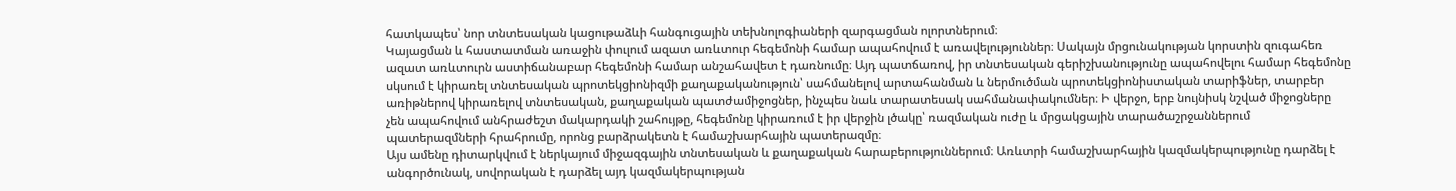հատկապես՝ նոր տնտեսական կացութաձևի հանգուցային տեխնոլոգիաների զարգացման ոլորտներում։
Կայացման և հաստատման առաջին փուլում ազատ առևտուր հեգեմոնի համար ապահովում է առավելություններ։ Սակայն մրցունակության կորստին զուգահեռ ազատ առևտուրն աստիճանաբար հեգեմոնի համար անշահավետ է դառնումը։ Այդ պատճառով, իր տնտեսական գերիշխանությունը ապահովելու համար հեգեմոնը սկսում է կիրառել տնտեսական պրոտեկցիոնիզմի քաղաքականություն՝ սահմանելով արտահանման և ներմուծման պրոտեկցիոնիստական տարիֆներ, տարբեր առիթներով կիրառելով տնտեսական, քաղաքական պատժամիջոցներ, ինչպես նաև տարատեսակ սահմանափակումներ։ Ի վերջո, երբ նույնիսկ նշված միջոցները չեն ապահովում անհրաժեշտ մակարդակի շահույթը, հեգեմոնը կիրառում է իր վերջին լծակը՝ ռազմական ուժը և մրցակցային տարածաշրջաններում պատերազմների հրահրումը, որոնց բարձրակետն է համաշխարհային պատերազմը։
Այս ամենը դիտարկվում է ներկայում միջազգային տնտեսական և քաղաքական հարաբերություններում։ Առևտրի համաշխարհային կազմակերպությունը դարձել է անգործունակ, սովորական է դարձել այդ կազմակերպության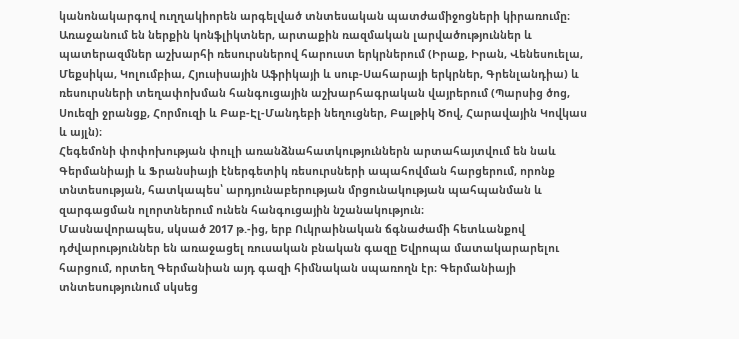կանոնակարգով ուղղակիորեն արգելված տնտեսական պատժամիջոցների կիրառումը։ Առաջանում են ներքին կոնֆլիկտներ, արտաքին ռազմական լարվածություններ և պատերազմներ աշխարհի ռեսուրսներով հարուստ երկրներում (Իրաք, Իրան, Վենեսուելա, Մեքսիկա, Կոլումբիա, Հյուսիսային Աֆրիկայի և սուբ-Սահարայի երկրներ, Գրենլանդիա) և ռեսուրսների տեղափոխման հանգուցային աշխարհագրական վայրերում (Պարսից ծոց, Սուեզի ջրանցք, Հորմուզի և Բաբ-Էլ-Մանդեբի նեղուցներ, Բալթիկ Ծով, Հարավային Կովկաս և այլն)։
Հեգեմոնի փոփոխության փուլի առանձնահատկություններն արտահայտվում են նաև Գերմանիայի և Ֆրանսիայի էներգետիկ ռեսուրսների ապահովման հարցերում, որոնք տնտեսության, հատկապես՝ արդյունաբերության մրցունակության պահպանման և զարգացման ոլորտներում ունեն հանգուցային նշանակություն։
Մասնավորապես, սկսած 2017 թ.-ից, երբ Ուկրաինական ճգնաժամի հետևանքով դժվարություններ են առաջացել ռուսական բնական գազը Եվրոպա մատակարարելու հարցում, որտեղ Գերմանիան այդ գազի հիմնական սպառողն էր։ Գերմանիայի տնտեսությունում սկսեց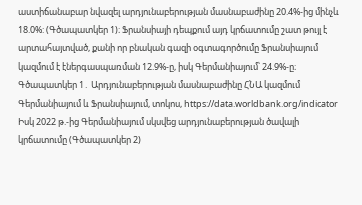աստիճանաբար նվազել արդյունաբերության մասնաբաժինը 20.4%-ից մինչև 18.0%: (Գծապատկեր 1)։ Ֆրանսիայի դեպքում այդ կրճատումը շատ թույլ է արտահայտված, քանի որ բնական գազի օգտագործումը Ֆրանսիայում կազմում է էներգասպառման 12.9%-ը, իսկ Գերմանիայում՝ 24.9%-ը։
Գծապատկեր 1․ Արդյունաբերության մասնաբաժինը ՀՆԱ կազմում Գերմանիայում և Ֆրանսիայում, տոկոս, https://data.worldbank.org/indicator
Իսկ 2022 թ.-ից Գերմանիայում սկսվեց արդյունաբերության ծավալի կրճատումը (Գծապատկեր 2)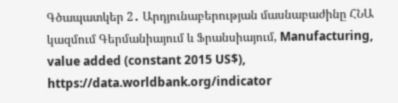Գծապատկեր 2․ Արդյունաբերության մասնաբաժինը ՀՆԱ կազմում Գերմանիայում և Ֆրանսիայում, Manufacturing, value added (constant 2015 US$), https://data.worldbank.org/indicator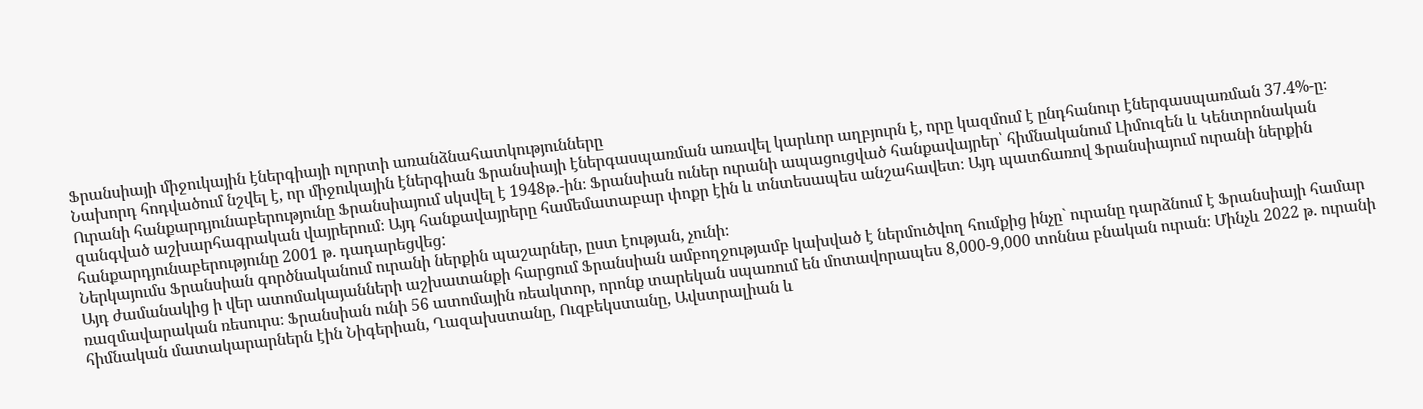Ֆրանսիայի միջուկային էներգիայի ոլորտի առանձնահատկությունները
Նախորդ հոդվածում նշվել է, որ միջուկային էներգիան Ֆրանսիայի էներգասպառման առավել կարևոր աղբյուրն է, որը կազմում է ընդհանուր էներգասպառման 37.4%-ը։
Ուրանի հանքարդյունաբերությունը Ֆրանսիայում սկսվել է 1948թ.-ին։ Ֆրանսիան ուներ ուրանի ապացուցված հանքավայրեր՝ հիմնականում Լիմուզեն և Կենտրոնական զանգված աշխարհագրական վայրերում։ Այդ հանքավայրերը համեմատաբար փոքր էին և տնտեսապես անշահավետ։ Այդ պատճառով Ֆրանսիայում ուրանի ներքին հանքարդյունաբերությունը 2001 թ. դադարեցվեց:
Ներկայումս Ֆրանսիան գործնականում ուրանի ներքին պաշարներ, ըստ էության, չունի։
Այդ ժամանակից ի վեր ատոմակայանների աշխատանքի հարցում Ֆրանսիան ամբողջությամբ կախված է ներմուծվող հումքից ինչը` ուրանը դարձնում է Ֆրանսիայի համար ռազմավարական ռեսուրս։ Ֆրանսիան ունի 56 ատոմային ռեակտոր, որոնք տարեկան սպառում են մոտավորապես 8,000-9,000 տոննա բնական ուրան։ Մինչև 2022 թ. ուրանի հիմնական մատակարարներն էին Նիգերիան, Ղազախստանը, Ուզբեկստանը, Ավստրալիան և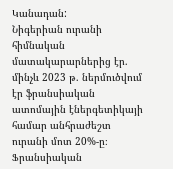Կանադան:
Նիգերիան ուրանի հիմնական մատակարարներից էր. մինչև 2023 թ. ներմուծվում էր ֆրանսիական ատոմային էներգետիկայի համար անհրաժեշտ ուրանի մոտ 20%-ը։ Ֆրանսիական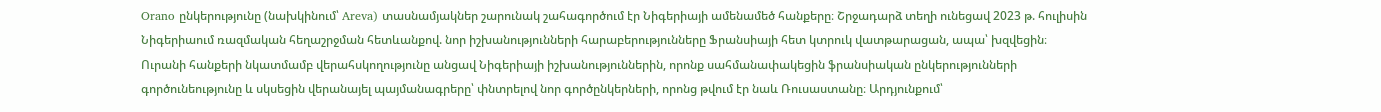Orano ընկերությունը (նախկինում՝ Areva) տասնամյակներ շարունակ շահագործում էր Նիգերիայի ամենամեծ հանքերը։ Շրջադարձ տեղի ունեցավ 2023 թ. հուլիսին Նիգերիաում ռազմական հեղաշրջման հետևանքով. նոր իշխանությունների հարաբերությունները Ֆրանսիայի հետ կտրուկ վատթարացան, ապա՝ խզվեցին։ Ուրանի հանքերի նկատմամբ վերահսկողությունը անցավ Նիգերիայի իշխանություններին, որոնք սահմանափակեցին ֆրանսիական ընկերությունների գործունեությունը և սկսեցին վերանայել պայմանագրերը՝ փնտրելով նոր գործընկերների, որոնց թվում էր նաև Ռուսաստանը։ Արդյունքում՝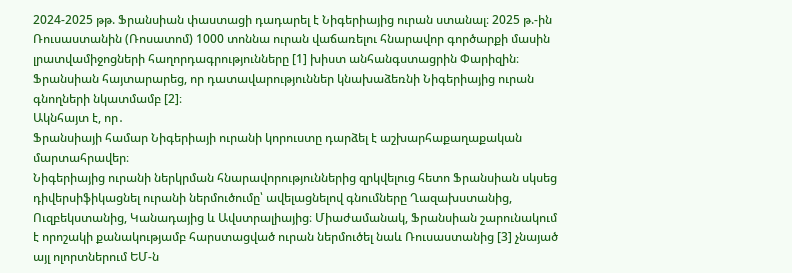2024-2025 թթ. Ֆրանսիան փաստացի դադարել է Նիգերիայից ուրան ստանալ։ 2025 թ.-ին Ռուսաստանին (Ռոսատոմ) 1000 տոննա ուրան վաճառելու հնարավոր գործարքի մասին լրատվամիջոցների հաղորդագրությունները [1] խիստ անհանգստացրին Փարիզին։ Ֆրանսիան հայտարարեց, որ դատավարություններ կնախաձեռնի Նիգերիայից ուրան գնողների նկատմամբ [2]։
Ակնհայտ է, որ․
Ֆրանսիայի համար Նիգերիայի ուրանի կորուստը դարձել է աշխարհաքաղաքական մարտահրավեր։
Նիգերիայից ուրանի ներկրման հնարավորություններից զրկվելուց հետո Ֆրանսիան սկսեց դիվերսիֆիկացնել ուրանի ներմուծումը՝ ավելացնելով գնումները Ղազախստանից, Ուզբեկստանից, Կանադայից և Ավստրալիայից։ Միաժամանակ, Ֆրանսիան շարունակում է որոշակի քանակությամբ հարստացված ուրան ներմուծել նաև Ռուսաստանից [3] չնայած այլ ոլորտներում ԵՄ-ն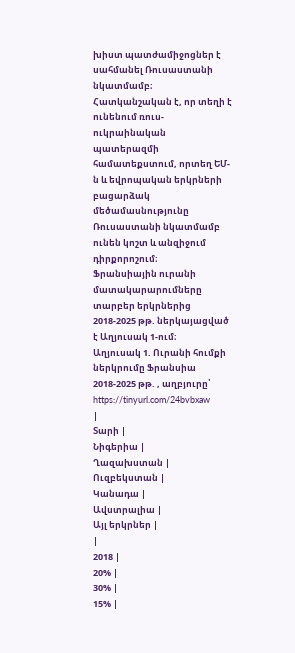խիստ պատժամիջոցներ է սահմանել Ռուսաստանի նկատմամբ։ Հատկանշական է, որ տեղի է ունենում ռուս-ուկրաինական պատերազմի համատեքստում, որտեղ ԵՄ-ն և եվրոպական երկրների բացարձակ մեծամասնությունը Ռուսաստանի նկատմամբ ունեն կոշտ և անզիջում դիրքորոշում։
Ֆրանսիային ուրանի մատակարարումները տարբեր երկրներից 2018-2025 թթ. ներկայացված է Աղյուսակ 1-ում։
Աղյուսակ 1. Ուրանի հումքի ներկրումը Ֆրանսիա 2018-2025 թթ. , աղբյուրը՝ https://tinyurl.com/24bvbxaw
|
Տարի |
Նիգերիա |
Ղազախստան |
Ուզբեկստան |
Կանադա |
Ավստրալիա |
Այլ երկրներ |
|
2018 |
20% |
30% |
15% |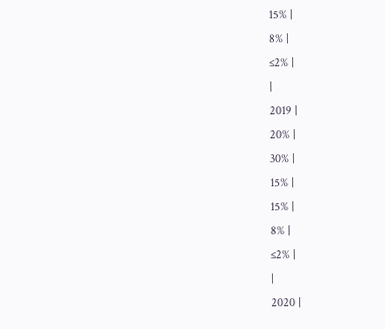15% |
8% |
≤2% |
|
2019 |
20% |
30% |
15% |
15% |
8% |
≤2% |
|
2020 |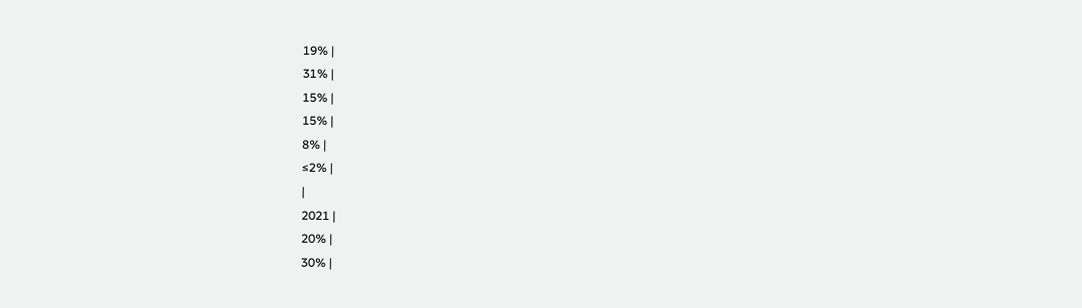19% |
31% |
15% |
15% |
8% |
≤2% |
|
2021 |
20% |
30% |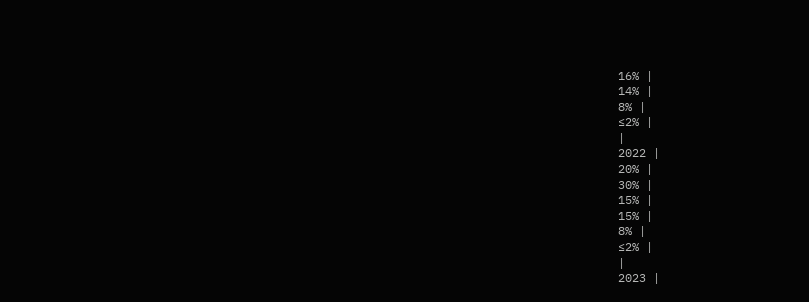16% |
14% |
8% |
≤2% |
|
2022 |
20% |
30% |
15% |
15% |
8% |
≤2% |
|
2023 |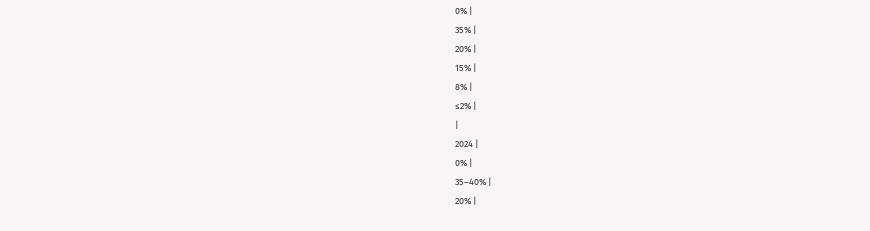0% |
35% |
20% |
15% |
8% |
≤2% |
|
2024 |
0% |
35–40% |
20% |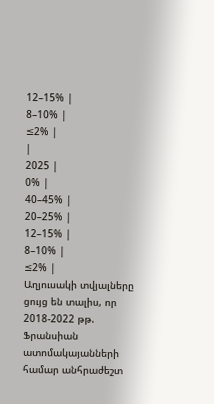12–15% |
8–10% |
≤2% |
|
2025 |
0% |
40–45% |
20–25% |
12–15% |
8–10% |
≤2% |
Աղյուսակի տվյալները ցույց են տալիս, որ 2018-2022 թթ. Ֆրանսիան ատոմակայանների համար անհրաժեշտ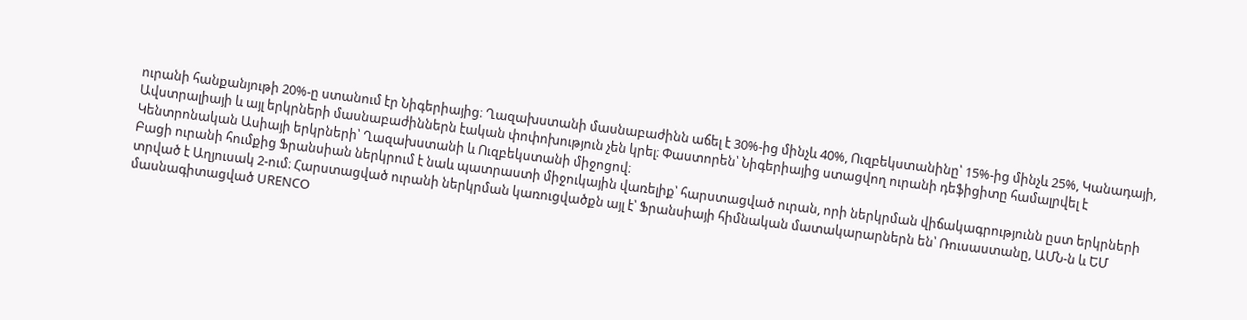ուրանի հանքանյութի 20%-ը ստանում էր Նիգերիայից։ Ղազախստանի մասնաբաժինն աճել է 30%-ից մինչև 40%, Ուզբեկստանինը՝ 15%-ից մինչև 25%, Կանադայի, Ավստրալիայի և այլ երկրների մասնաբաժիններն էական փոփոխություն չեն կրել։ Փաստորեն՝ Նիգերիայից ստացվող ուրանի դեֆիցիտը համալրվել է Կենտրոնական Ասիայի երկրների՝ Ղազախստանի և Ուզբեկստանի միջոցով։
Բացի ուրանի հումքից Ֆրանսիան ներկրում է նաև պատրաստի միջուկային վառելիք՝ հարստացված ուրան, որի ներկրման վիճակագրությունն ըստ երկրների տրված է Աղյուսակ 2-ում։ Հարստացված ուրանի ներկրման կառուցվածքն այլ է՝ Ֆրանսիայի հիմնական մատակարարներն են՝ Ռուսաստանը, ԱՄՆ-ն և ԵՄ մասնագիտացված URENCO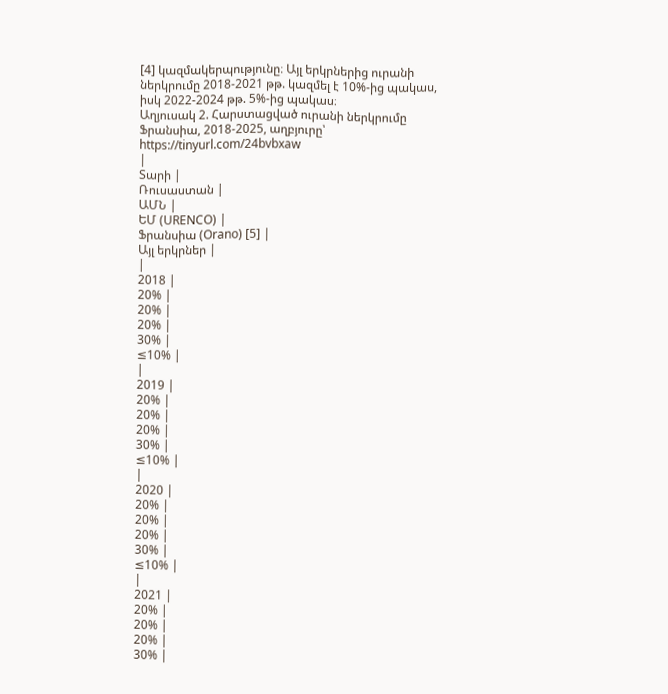[4] կազմակերպությունը։ Այլ երկրներից ուրանի ներկրումը 2018-2021 թթ. կազմել է 10%-ից պակաս, իսկ 2022-2024 թթ. 5%-ից պակաս։
Աղյուսակ 2. Հարստացված ուրանի ներկրումը Ֆրանսիա, 2018-2025, աղբյուրը՝ https://tinyurl.com/24bvbxaw
|
Տարի |
Ռուսաստան |
ԱՄՆ |
ԵՄ (URENCO) |
Ֆրանսիա (Orano) [5] |
Այլ երկրներ |
|
2018 |
20% |
20% |
20% |
30% |
≤10% |
|
2019 |
20% |
20% |
20% |
30% |
≤10% |
|
2020 |
20% |
20% |
20% |
30% |
≤10% |
|
2021 |
20% |
20% |
20% |
30% |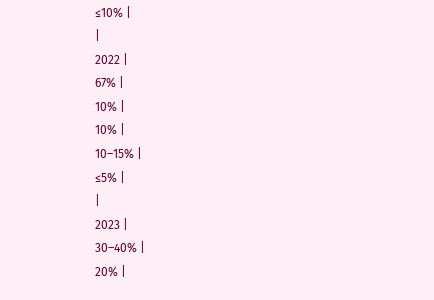≤10% |
|
2022 |
67% |
10% |
10% |
10–15% |
≤5% |
|
2023 |
30–40% |
20% |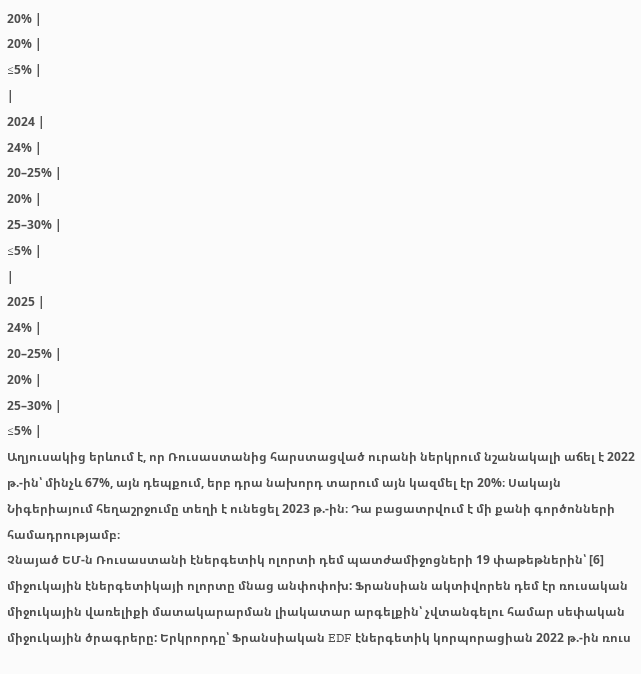20% |
20% |
≤5% |
|
2024 |
24% |
20–25% |
20% |
25–30% |
≤5% |
|
2025 |
24% |
20–25% |
20% |
25–30% |
≤5% |
Աղյուսակից երևում է, որ Ռուսաստանից հարստացված ուրանի ներկրում նշանակալի աճել է 2022 թ.-ին՝ մինչև 67%, այն դեպքում, երբ դրա նախորդ տարում այն կազմել էր 20%։ Սակայն Նիգերիայում հեղաշրջումը տեղի է ունեցել 2023 թ.-ին։ Դա բացատրվում է մի քանի գործոնների համադրությամբ։
Չնայած ԵՄ-ն Ռուսաստանի էներգետիկ ոլորտի դեմ պատժամիջոցների 19 փաթեթներին՝ [6] միջուկային էներգետիկայի ոլորտը մնաց անփոփոխ: Ֆրանսիան ակտիվորեն դեմ էր ռուսական միջուկային վառելիքի մատակարարման լիակատար արգելքին՝ չվտանգելու համար սեփական միջուկային ծրագրերը: Երկրորդը՝ Ֆրանսիական EDF էներգետիկ կորպորացիան 2022 թ.-ին ռուս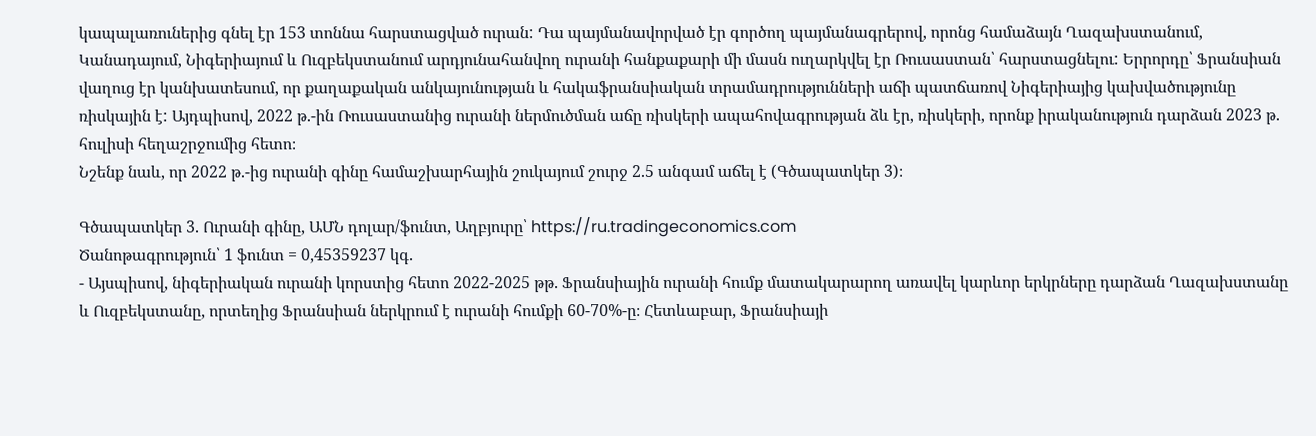կապալառուներից գնել էր 153 տոննա հարստացված ուրան: Դա պայմանավորված էր գործող պայմանագրերով, որոնց համաձայն Ղազախստանում, Կանադայում, Նիգերիայում և Ուզբեկստանում արդյունահանվող ուրանի հանքաքարի մի մասն ուղարկվել էր Ռուսաստան՝ հարստացնելու: Երրորդը՝ Ֆրանսիան վաղուց էր կանխատեսում, որ քաղաքական անկայունության և հակաֆրանսիական տրամադրությունների աճի պատճառով Նիգերիայից կախվածությունը ռիսկային է: Այդպիսով, 2022 թ.-ին Ռուսաստանից ուրանի ներմուծման աճը ռիսկերի ապահովագրության ձև էր, ռիսկերի, որոնք իրականություն դարձան 2023 թ. հուլիսի հեղաշրջումից հետո։
Նշենք նաև, որ 2022 թ.-ից ուրանի գինը համաշխարհային շուկայում շուրջ 2.5 անգամ աճել է (Գծապատկեր 3)։

Գծապատկեր 3. Ուրանի գինը, ԱՄՆ դոլար/ֆունտ, Աղբյուրը՝ https://ru.tradingeconomics.com
Ծանոթագրություն՝ 1 ֆունտ = 0,45359237 կգ.
- Այսպիսով, նիգերիական ուրանի կորստից հետո 2022-2025 թթ. Ֆրանսիային ուրանի հումք մատակարարող առավել կարևոր երկրները դարձան Ղազախստանը և Ուզբեկստանը, որտեղից Ֆրանսիան ներկրում է ուրանի հումքի 60-70%-ը։ Հետևաբար, Ֆրանսիայի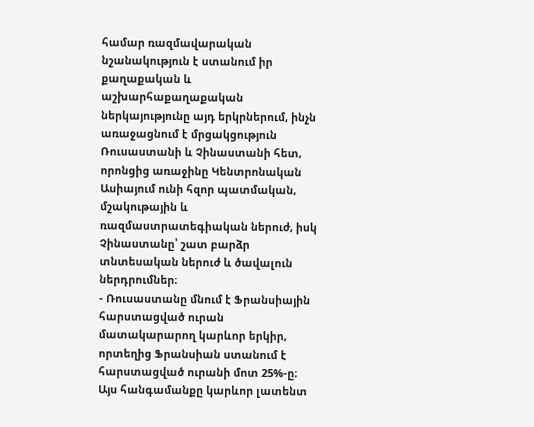համար ռազմավարական նշանակություն է ստանում իր քաղաքական և աշխարհաքաղաքական ներկայությունը այդ երկրներում, ինչն առաջացնում է մրցակցություն Ռուսաստանի և Չինաստանի հետ, որոնցից առաջինը Կենտրոնական Ասիայում ունի հզոր պատմական, մշակութային և ռազմաստրատեգիական ներուժ, իսկ Չինաստանը՝ շատ բարձր տնտեսական ներուժ և ծավալուն ներդրումներ։
- Ռուսաստանը մնում է Ֆրանսիային հարստացված ուրան մատակարարող կարևոր երկիր, որտեղից Ֆրանսիան ստանում է հարստացված ուրանի մոտ 25%-ը։ Այս հանգամանքը կարևոր լատենտ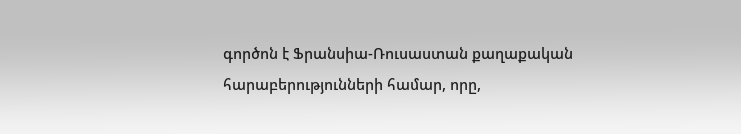գործոն է Ֆրանսիա-Ռուսաստան քաղաքական հարաբերությունների համար, որը,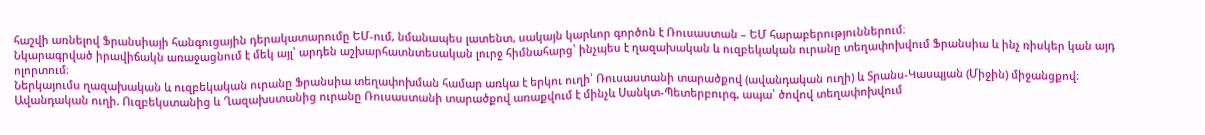հաշվի առնելով Ֆրանսիայի հանգուցային դերակատարումը ԵՄ-ում, նմանապես լատենտ, սակայն կարևոր գործոն է Ռուսաստան – ԵՄ հարաբերություններում։
Նկարագրված իրավիճակն առաջացնում է մեկ այլ՝ արդեն աշխարհատնտեսական լուրջ հիմնահարց՝ ինչպես է ղազախական և ուզբեկական ուրանը տեղափոխվում Ֆրանսիա և ինչ ռիսկեր կան այդ ոլորտում։
Ներկայումս ղազախական և ուզբեկական ուրանը Ֆրանսիա տեղափոխման համար առկա է երկու ուղի՝ Ռուսաստանի տարածքով (ավանդական ուղի) և Տրանս-Կասպյան (Միջին) միջանցքով։
Ավանդական ուղի. Ուզբեկստանից և Ղազախստանից ուրանը Ռուսաստանի տարածքով առաքվում է մինչև Սանկտ-Պետերբուրգ, ապա՝ ծովով տեղափոխվում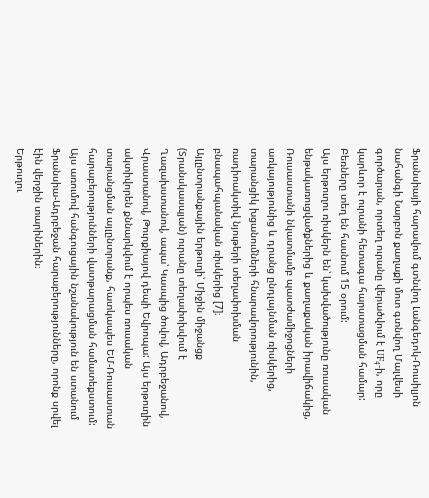Ֆրանսիայի հարավում գտնվող Լանգեդոկ-Ռուսիլյոն նահանգի Նարբոն քաղաքի մոտ գտնվող Մալվեսի գործարան, որտեղ ուրանը վերածվում է UF₄-ի, որը կարևոր է ուրանի հետագա հարստացման համար: Բեռները տեղ են հասնում 15 օրում:
Այս երթուղու ռիսկերն են՝ կախվածությունը ռուսական ենթակառուցվածքներից և քաղաքական իրավիճակից, Ռուսաստանի նկատմամբ պատժամիջոցների առկայությունից և դրանց ընդլայնման ռիսկերից, տարանցիկ խցանումների հնարավորությունին, ռադիոակտիվ նյութերի տեղափոխման բնապահպանական ռիսկերից [7]։
Այլընտրանքային երթուղի՝ Միջին միջանցք (Տրանսկասպյան) ուրանը տեղափոխվում է Ղազախստանով, ապա՝ Կասպից ծովով, Ադրբեջանով, Վրաստանով, Թուրքիայով դեպի Եվրոպա: Այս երթուղին ակտիվորեն քննարկվում է որպես ռուսական տարանցման այլընտրանք, հատկապես ԵՄ-Ռուսաստան հարաբերությունների վատթարացման համատեքստում: Այս առումով հանգուցային նշանակություն են ստանում Ֆրանսիա-Ադրբեջան հարաբերությունները, որոնք սրվել էին վերջին տարիներին։
Երթուղու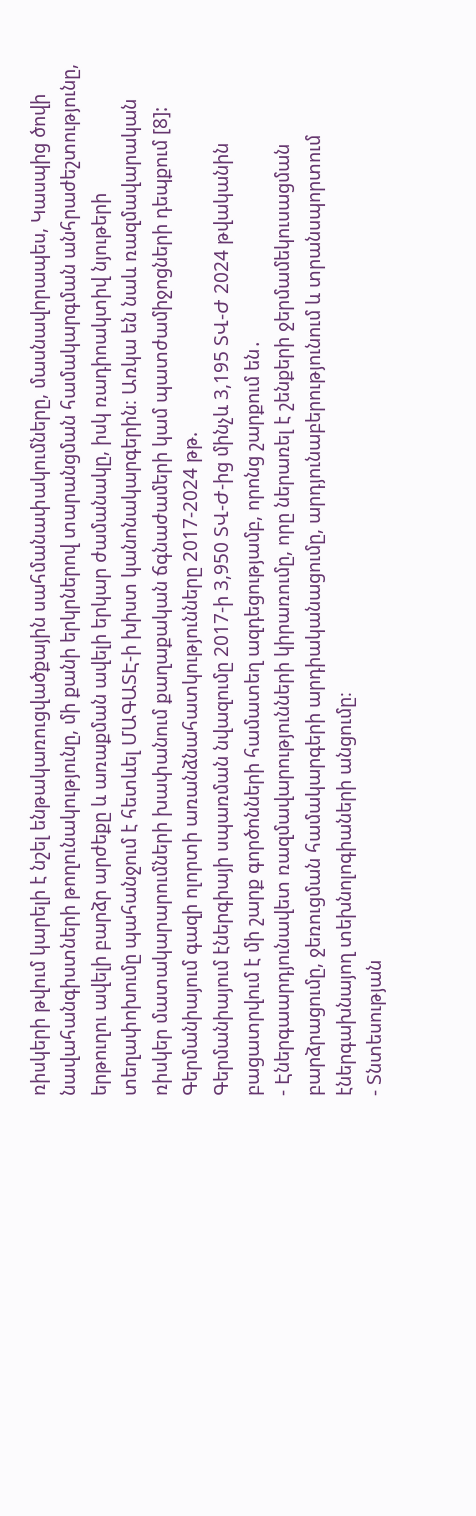ռիսկերի թվում կարելի է նշել ենթակառուցվածքային սահմանափակումները, մասնավորապես, Կասպից ծովի նավահանգիստների թողունակությունը, մի քանի երկրներով տարանցման համակարգման անհրաժեշտությունը, երթուղու ավելի բարձր արժեքը և առաքման ավելի երկար ժամանակը, իսկ ռադիոակտիվ նյութերի տեղափոխումը պահանջում է հետևել ՄԱԳԱՏԷ-ի խիստ կանոնակարգերին։ Առկա են նաև ռազմավարական ռիսկեր մատակարարումների խափանում քաղաքական ճգնաժամերի կամ պատժամիջոցների դեպքում [8]:
Գերմանիայում գազի ոլորտի առանձնահատկությունները 2017-2024 թթ.
Գերմանիայում էներգիայի սպառման նվազումը 2017-ի 3,950 ՏՎ-Ժ-ից մինչև 3,195 ՏՎ-Ժ 2024 թվականին բացատրվում է մի շարք գործոնների համատեղ ազդեցությամբ, որոնց շարքում են․
- Էներգաարդյունավետ ռազմավարությունների կիրառումը, որը ներառել է շենքերի ջերմամեկուսացման բարձրացումը, ջեռուցման համակարգերի արդիականացումը, արդյունաբերությունում և տրանսպորտում էներգախնայող տեխնոլոգիաների անցումը։
- Տնտեսության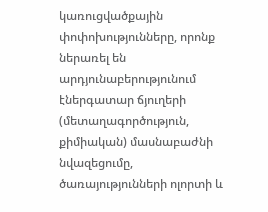կառուցվածքային փոփոխությունները, որոնք ներառել են արդյունաբերությունում էներգատար ճյուղերի (մետաղագործություն, քիմիական) մասնաբաժնի նվազեցումը, ծառայությունների ոլորտի և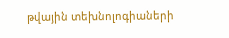թվային տեխնոլոգիաների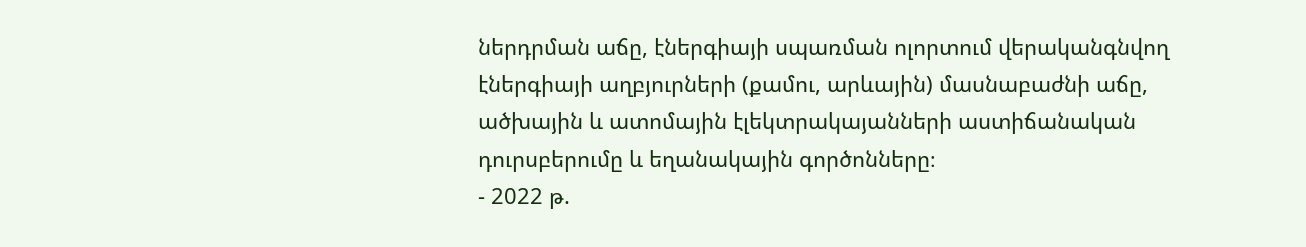ներդրման աճը, էներգիայի սպառման ոլորտում վերականգնվող էներգիայի աղբյուրների (քամու, արևային) մասնաբաժնի աճը, ածխային և ատոմային էլեկտրակայանների աստիճանական դուրսբերումը և եղանակային գործոնները։
- 2022 թ.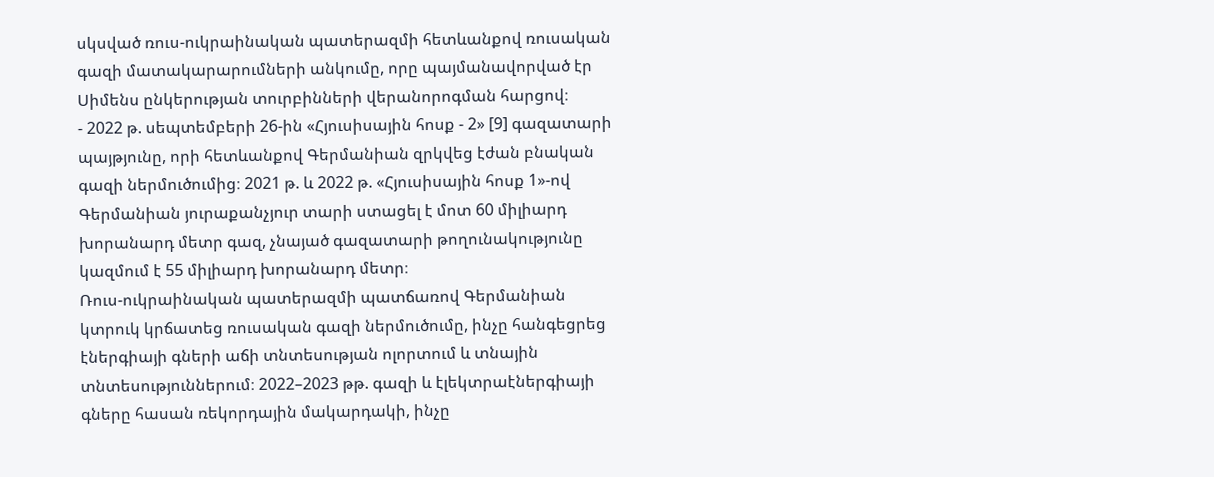սկսված ռուս-ուկրաինական պատերազմի հետևանքով ռուսական գազի մատակարարումների անկումը, որը պայմանավորված էր Սիմենս ընկերության տուրբինների վերանորոգման հարցով։
- 2022 թ. սեպտեմբերի 26-ին «Հյուսիսային հոսք - 2» [9] գազատարի պայթյունը, որի հետևանքով Գերմանիան զրկվեց էժան բնական գազի ներմուծումից։ 2021 թ. և 2022 թ. «Հյուսիսային հոսք 1»-ով Գերմանիան յուրաքանչյուր տարի ստացել է մոտ 60 միլիարդ խորանարդ մետր գազ, չնայած գազատարի թողունակությունը կազմում է 55 միլիարդ խորանարդ մետր։
Ռուս-ուկրաինական պատերազմի պատճառով Գերմանիան կտրուկ կրճատեց ռուսական գազի ներմուծումը, ինչը հանգեցրեց էներգիայի գների աճի տնտեսության ոլորտում և տնային տնտեսություններում։ 2022–2023 թթ. գազի և էլեկտրաէներգիայի գները հասան ռեկորդային մակարդակի, ինչը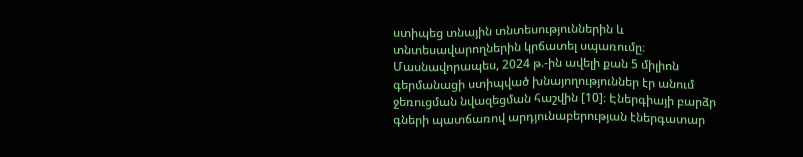ստիպեց տնային տնտեսություններին և տնտեսավարողներին կրճատել սպառումը։ Մասնավորապես, 2024 թ.-ին ավելի քան 5 միլիոն գերմանացի ստիպված խնայողություններ էր անում ջեռուցման նվազեցման հաշվին [10]։ Էներգիայի բարձր գների պատճառով արդյունաբերության էներգատար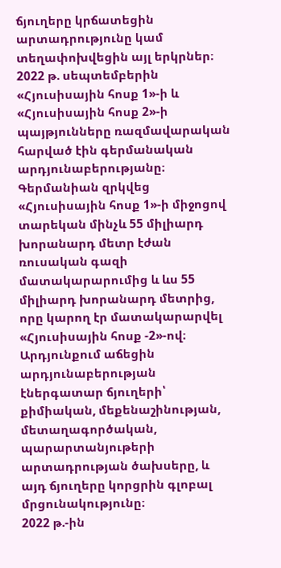ճյուղերը կրճատեցին արտադրությունը կամ տեղափոխվեցին այլ երկրներ։
2022 թ. սեպտեմբերին «Հյուսիսային հոսք 1»-ի և «Հյուսիսային հոսք 2»-ի պայթյունները ռազմավարական հարված էին գերմանական արդյունաբերությանը։ Գերմանիան զրկվեց «Հյուսիսային հոսք 1»-ի միջոցով տարեկան մինչև 55 միլիարդ խորանարդ մետր էժան ռուսական գազի մատակարարումից և ևս 55 միլիարդ խորանարդ մետրից, որը կարող էր մատակարարվել «Հյուսիսային հոսք -2»-ով։ Արդյունքում աճեցին արդյունաբերության էներգատար ճյուղերի՝ քիմիական, մեքենաշինության, մետաղագործական, պարարտանյութերի արտադրության ծախսերը, և այդ ճյուղերը կորցրին գլոբալ մրցունակությունը։
2022 թ.-ին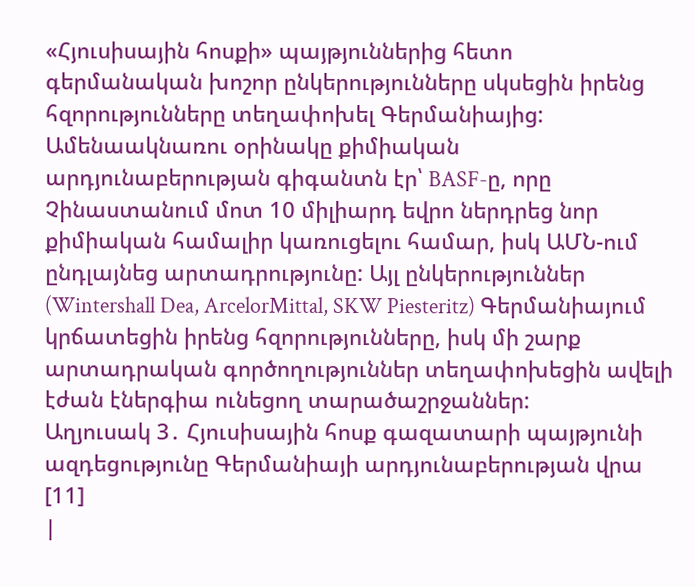«Հյուսիսային հոսքի» պայթյուններից հետո գերմանական խոշոր ընկերությունները սկսեցին իրենց հզորությունները տեղափոխել Գերմանիայից: Ամենաակնառու օրինակը քիմիական արդյունաբերության գիգանտն էր՝ BASF-ը, որը Չինաստանում մոտ 10 միլիարդ եվրո ներդրեց նոր քիմիական համալիր կառուցելու համար, իսկ ԱՄՆ-ում ընդլայնեց արտադրությունը: Այլ ընկերություններ (Wintershall Dea, ArcelorMittal, SKW Piesteritz) Գերմանիայում կրճատեցին իրենց հզորությունները, իսկ մի շարք արտադրական գործողություններ տեղափոխեցին ավելի էժան էներգիա ունեցող տարածաշրջաններ:
Աղյուսակ 3․ Հյուսիսային հոսք գազատարի պայթյունի ազդեցությունը Գերմանիայի արդյունաբերության վրա [11]
|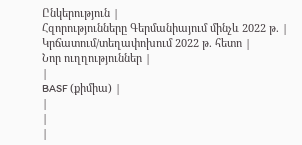Ընկերություն |
Հզորությունները Գերմանիայում մինչև 2022 թ. |
Կրճատում/տեղափոխում 2022 թ. հետո |
Նոր ուղղություններ |
|
BASF (քիմիա) |
|
|
|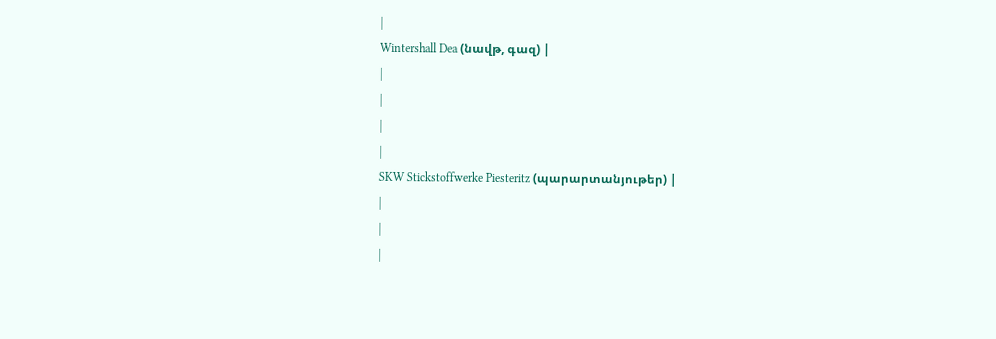|
Wintershall Dea (նավթ, գազ) |
|
|
|
|
SKW Stickstoffwerke Piesteritz (պարարտանյութեր) |
|
|
|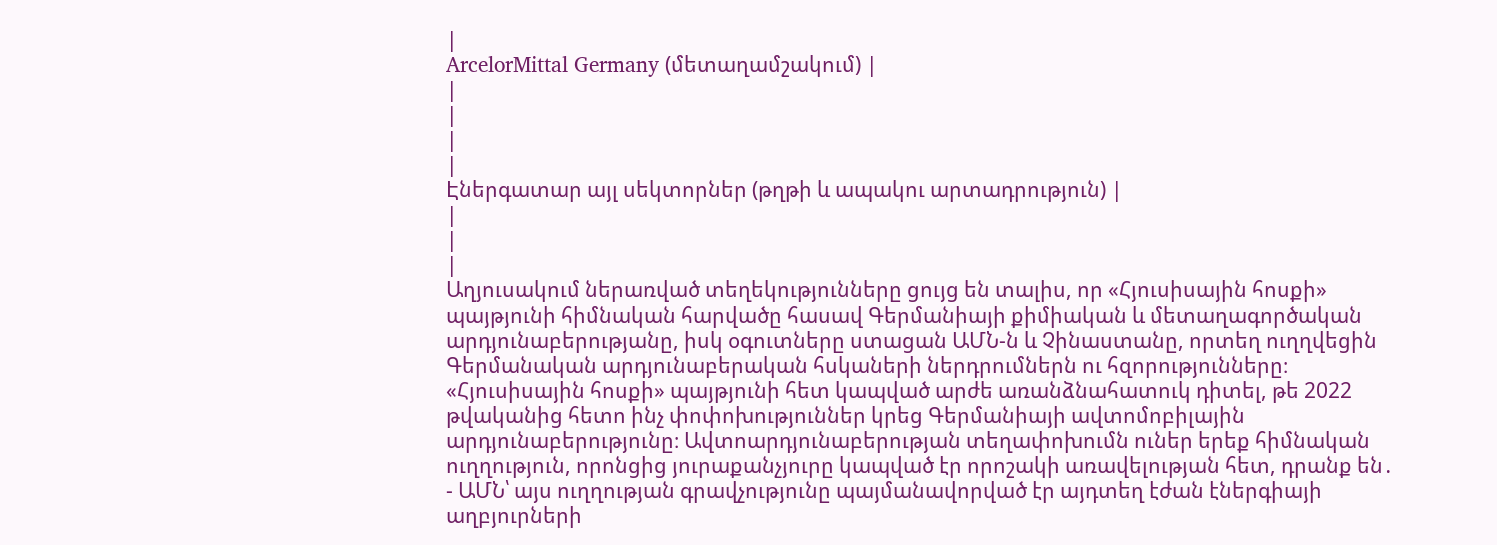|
ArcelorMittal Germany (մետաղամշակում) |
|
|
|
|
Էներգատար այլ սեկտորներ (թղթի և ապակու արտադրություն) |
|
|
|
Աղյուսակում ներառված տեղեկությունները ցույց են տալիս, որ «Հյուսիսային հոսքի» պայթյունի հիմնական հարվածը հասավ Գերմանիայի քիմիական և մետաղագործական արդյունաբերությանը, իսկ օգուտները ստացան ԱՄՆ-ն և Չինաստանը, որտեղ ուղղվեցին Գերմանական արդյունաբերական հսկաների ներդրումներն ու հզորությունները։
«Հյուսիսային հոսքի» պայթյունի հետ կապված արժե առանձնահատուկ դիտել, թե 2022 թվականից հետո ինչ փոփոխություններ կրեց Գերմանիայի ավտոմոբիլային արդյունաբերությունը։ Ավտոարդյունաբերության տեղափոխումն ուներ երեք հիմնական ուղղություն, որոնցից յուրաքանչյուրը կապված էր որոշակի առավելության հետ, դրանք են․
- ԱՄՆ՝ այս ուղղության գրավչությունը պայմանավորված էր այդտեղ էժան էներգիայի աղբյուրների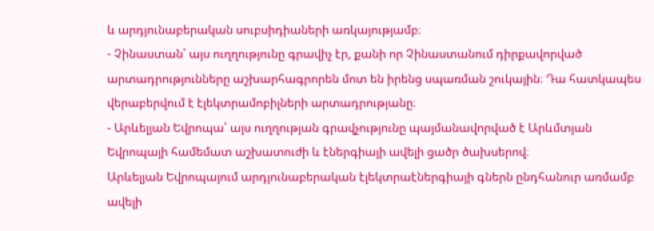և արդյունաբերական սուբսիդիաների առկայությամբ։
- Չինաստան՝ այս ուղղությունը գրավիչ էր, քանի որ Չինաստանում դիրքավորված արտադրությունները աշխարհագրորեն մոտ են իրենց սպառման շուկային։ Դա հատկապես վերաբերվում է էլեկտրամոբիլների արտադրությանը։
- Արևելյան Եվրոպա՝ այս ուղղության գրավչությունը պայմանավորված է Արևմտյան Եվրոպայի համեմատ աշխատուժի և էներգիայի ավելի ցածր ծախսերով։
Արևելյան Եվրոպայում արդյունաբերական էլեկտրաէներգիայի գներն ընդհանուր առմամբ ավելի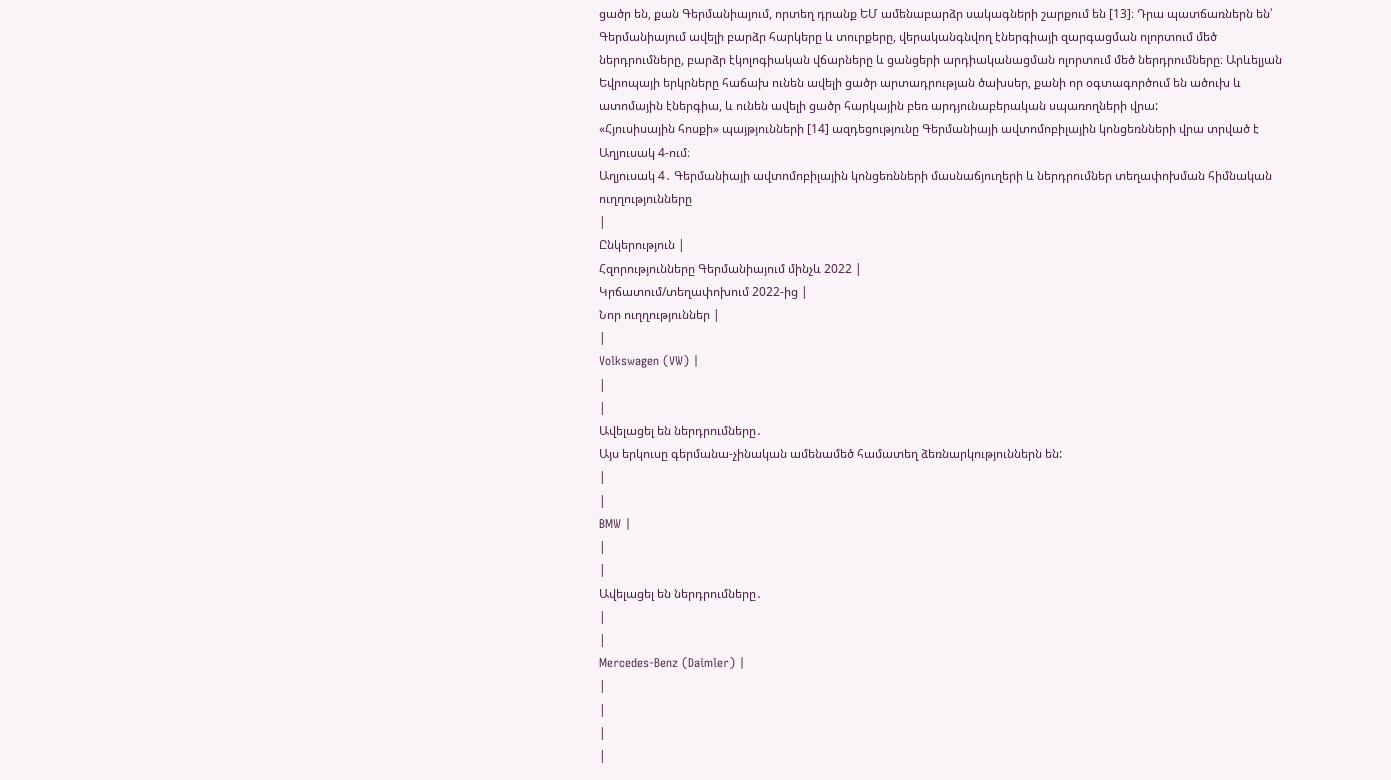ցածր են, քան Գերմանիայում, որտեղ դրանք ԵՄ ամենաբարձր սակագների շարքում են [13]։ Դրա պատճառներն են՝ Գերմանիայում ավելի բարձր հարկերը և տուրքերը, վերականգնվող էներգիայի զարգացման ոլորտում մեծ ներդրումները, բարձր էկոլոգիական վճարները և ցանցերի արդիականացման ոլորտում մեծ ներդրումները։ Արևելյան Եվրոպայի երկրները հաճախ ունեն ավելի ցածր արտադրության ծախսեր, քանի որ օգտագործում են ածուխ և ատոմային էներգիա, և ունեն ավելի ցածր հարկային բեռ արդյունաբերական սպառողների վրա:
«Հյուսիսային հոսքի» պայթյունների [14] ազդեցությունը Գերմանիայի ավտոմոբիլային կոնցեռնների վրա տրված է Աղյուսակ 4-ում։
Աղյուսակ 4․ Գերմանիայի ավտոմոբիլային կոնցեռնների մասնաճյուղերի և ներդրումներ տեղափոխման հիմնական ուղղությունները
|
Ընկերություն |
Հզորությունները Գերմանիայում մինչև 2022 |
Կրճատում/տեղափոխում 2022-ից |
Նոր ուղղություններ |
|
Volkswagen (VW) |
|
|
Ավելացել են ներդրումները․
Այս երկուսը գերմանա-չինական ամենամեծ համատեղ ձեռնարկություններն են:
|
|
BMW |
|
|
Ավելացել են ներդրումները․
|
|
Mercedes-Benz (Daimler) |
|
|
|
|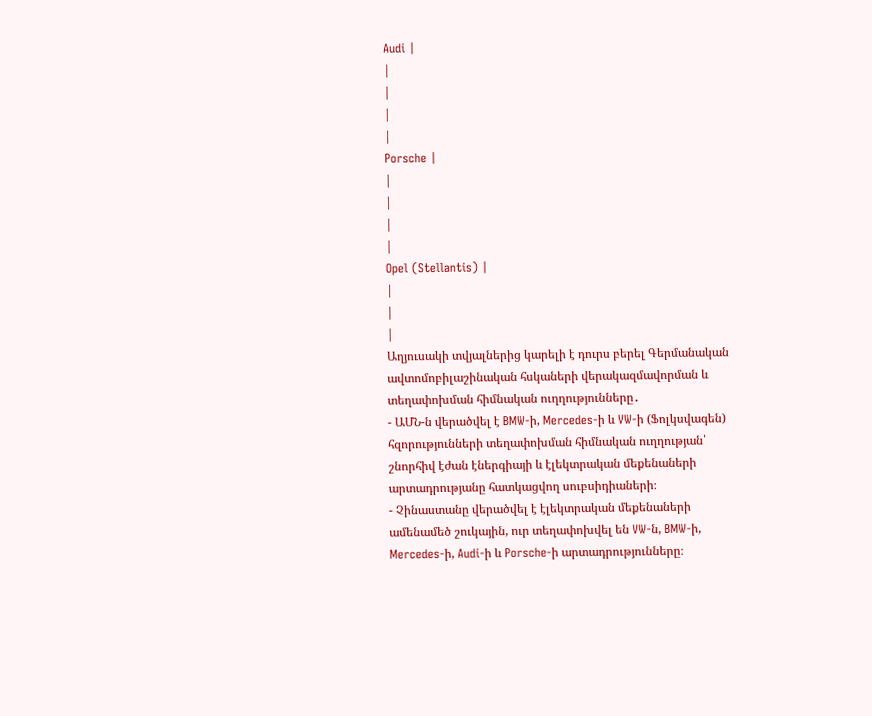Audi |
|
|
|
|
Porsche |
|
|
|
|
Opel (Stellantis) |
|
|
|
Աղյուսակի տվյալներից կարելի է դուրս բերել Գերմանական ավտոմոբիլաշինական հսկաների վերակազմավորման և տեղափոխման հիմնական ուղղությունները․
- ԱՄՆ-ն վերածվել է BMW-ի, Mercedes-ի և VW-ի (Ֆոլկսվագեն) հզորությունների տեղափոխման հիմնական ուղղության՝ շնորհիվ էժան էներգիայի և էլեկտրական մեքենաների արտադրությանը հատկացվող սուբսիդիաների։
- Չինաստանը վերածվել է էլեկտրական մեքենաների ամենամեծ շուկային, ուր տեղափոխվել են VW-ն, BMW-ի, Mercedes-ի, Audi-ի և Porsche-ի արտադրությունները։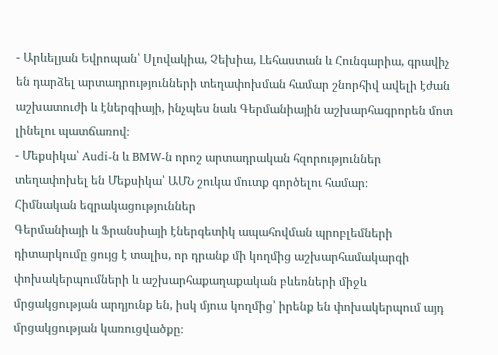- Արևելյան Եվրոպան՝ Սլովակիա, Չեխիա, Լեհաստան և Հունգարիա, գրավիչ են դարձել արտադրությունների տեղափոխման համար շնորհիվ ավելի էժան աշխատուժի և էներգիայի, ինչպես նաև Գերմանիային աշխարհագրորեն մոտ լինելու պատճառով։
- Մեքսիկա՝ Audi-ն և BMW-ն որոշ արտադրական հզորություններ տեղափոխել են Մեքսիկա՝ ԱՄՆ շուկա մուտք գործելու համար։
Հիմնական եզրակացություններ
Գերմանիայի և Ֆրանսիայի էներգետիկ ապահովման պրոբլեմների դիտարկումը ցույց է տալիս, որ դրանք մի կողմից աշխարհամակարգի փոխակերպումների և աշխարհաքաղաքական բևեռների միջև մրցակցության արդյունք են, իսկ մյուս կողմից՝ իրենք են փոխակերպում այդ մրցակցության կառուցվածքը։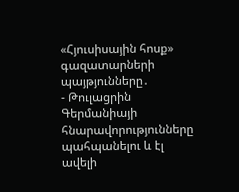«Հյուսիսային հոսք» գազատարների պայթյունները․
- Թուլացրին Գերմանիայի հնարավորությունները պահպանելու և էլ ավելի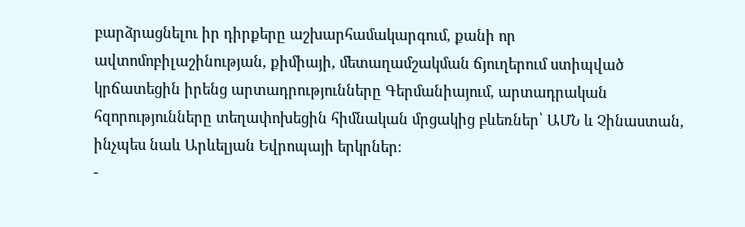բարձրացնելու իր դիրքերը աշխարհամակարգում, քանի որ ավտոմոբիլաշինության, քիմիայի, մետաղամշակման ճյուղերում ստիպված կրճատեցին իրենց արտադրությունները Գերմանիայում, արտադրական հզորությունները տեղափոխեցին հիմնական մրցակից բևեռներ՝ ԱՄՆ և Չինաստան, ինչպես նաև Արևելյան Եվրոպայի երկրներ։
-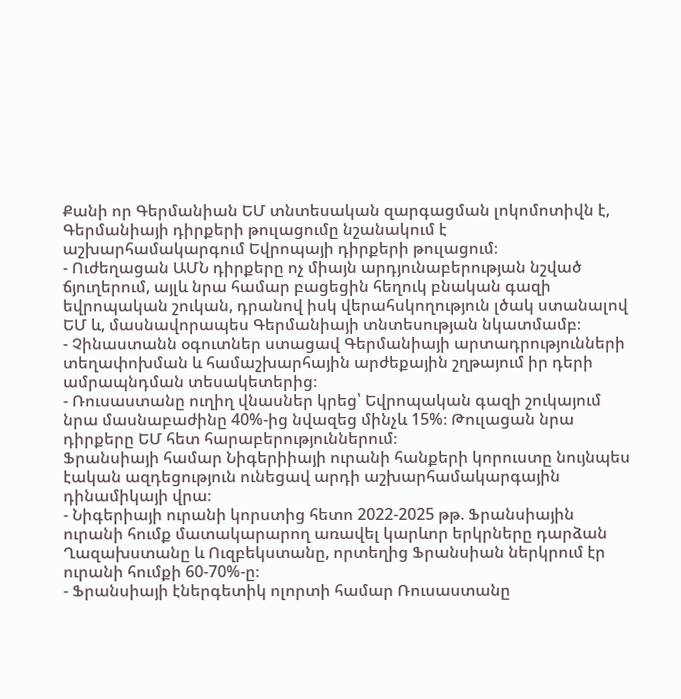Քանի որ Գերմանիան ԵՄ տնտեսական զարգացման լոկոմոտիվն է, Գերմանիայի դիրքերի թուլացումը նշանակում է աշխարհամակարգում Եվրոպայի դիրքերի թուլացում։
- Ուժեղացան ԱՄՆ դիրքերը ոչ միայն արդյունաբերության նշված ճյուղերում, այլև նրա համար բացեցին հեղուկ բնական գազի եվրոպական շուկան, դրանով իսկ վերահսկողություն լծակ ստանալով ԵՄ և, մասնավորապես Գերմանիայի տնտեսության նկատմամբ։
- Չինաստանն օգուտներ ստացավ Գերմանիայի արտադրությունների տեղափոխման և համաշխարհային արժեքային շղթայում իր դերի ամրապնդման տեսակետերից։
- Ռուսաստանը ուղիղ վնասներ կրեց՝ Եվրոպական գազի շուկայում նրա մասնաբաժինը 40%-ից նվազեց մինչև 15%։ Թուլացան նրա դիրքերը ԵՄ հետ հարաբերություններում։
Ֆրանսիայի համար Նիգերիիայի ուրանի հանքերի կորուստը նույնպես էական ազդեցություն ունեցավ արդի աշխարհամակարգային դինամիկայի վրա։
- Նիգերիայի ուրանի կորստից հետո 2022-2025 թթ. Ֆրանսիային ուրանի հումք մատակարարող առավել կարևոր երկրները դարձան Ղազախստանը և Ուզբեկստանը, որտեղից Ֆրանսիան ներկրում էր ուրանի հումքի 60-70%-ը։
- Ֆրանսիայի էներգետիկ ոլորտի համար Ռուսաստանը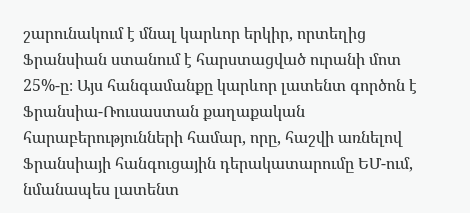շարունակում է մնալ կարևոր երկիր, որտեղից Ֆրանսիան ստանում է հարստացված ուրանի մոտ 25%-ը։ Այս հանգամանքը կարևոր լատենտ գործոն է Ֆրանսիա-Ռուսաստան քաղաքական հարաբերությունների համար, որը, հաշվի առնելով Ֆրանսիայի հանգուցային դերակատարումը ԵՄ-ում, նմանապես լատենտ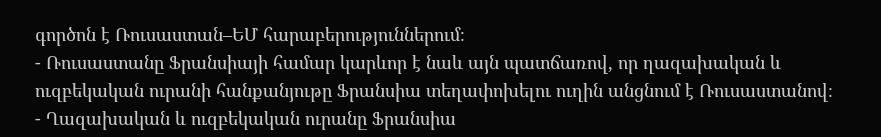գործոն է Ռուսաստան–ԵՄ հարաբերություններում։
- Ռուսաստանը Ֆրանսիայի համար կարևոր է նաև այն պատճառով, որ ղազախական և ուզբեկական ուրանի հանքանյութը Ֆրանսիա տեղափոխելու ուղին անցնում է Ռուսաստանով։
- Ղազախական և ուզբեկական ուրանը Ֆրանսիա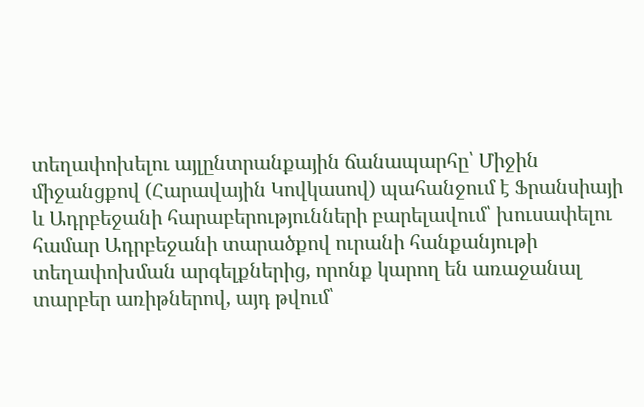տեղափոխելու այլընտրանքային ճանապարհը՝ Միջին միջանցքով (Հարավային Կովկասով) պահանջում է Ֆրանսիայի և Ադրբեջանի հարաբերությունների բարելավում՝ խուսափելու համար Ադրբեջանի տարածքով ուրանի հանքանյութի տեղափոխման արգելքներից, որոնք կարող են առաջանալ տարբեր առիթներով, այդ թվում՝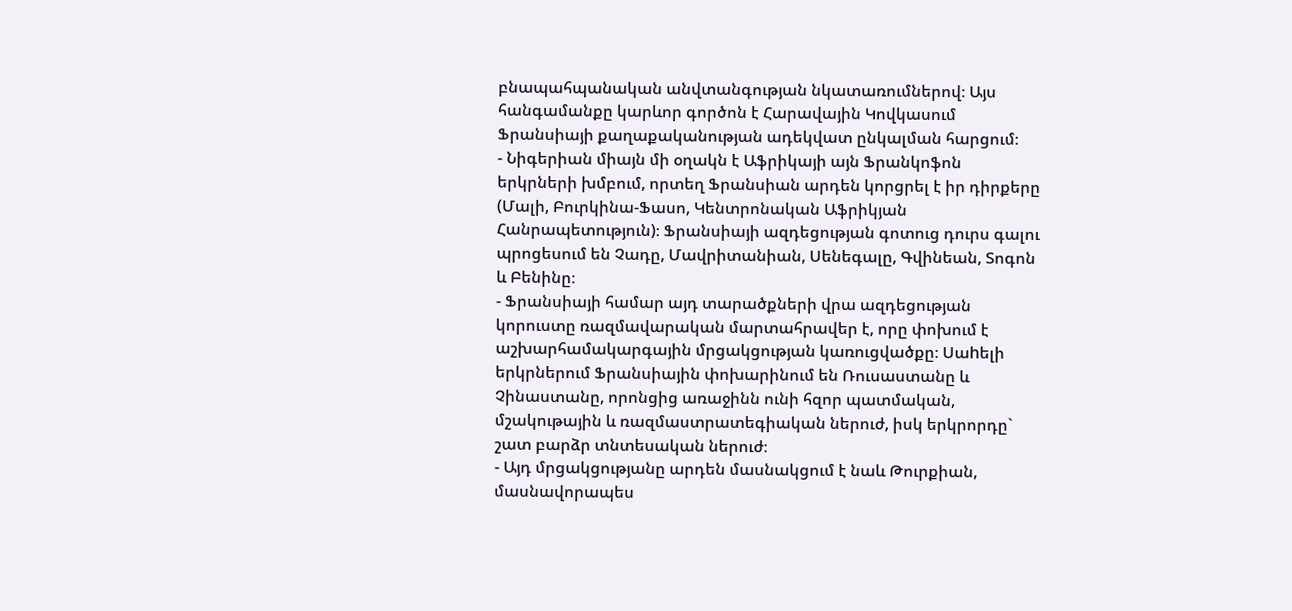բնապահպանական անվտանգության նկատառումներով։ Այս հանգամանքը կարևոր գործոն է Հարավային Կովկասում Ֆրանսիայի քաղաքականության ադեկվատ ընկալման հարցում։
- Նիգերիան միայն մի օղակն է Աֆրիկայի այն Ֆրանկոֆոն երկրների խմբում, որտեղ Ֆրանսիան արդեն կորցրել է իր դիրքերը (Մալի, Բուրկինա-Ֆասո, Կենտրոնական Աֆրիկյան Հանրապետություն)։ Ֆրանսիայի ազդեցության գոտուց դուրս գալու պրոցեսում են Չադը, Մավրիտանիան, Սենեգալը, Գվինեան, Տոգոն և Բենինը։
- Ֆրանսիայի համար այդ տարածքների վրա ազդեցության կորուստը ռազմավարական մարտահրավեր է, որը փոխում է աշխարհամակարգային մրցակցության կառուցվածքը։ Սաhելի երկրներում Ֆրանսիային փոխարինում են Ռուսաստանը և Չինաստանը, որոնցից առաջինն ունի հզոր պատմական, մշակութային և ռազմաստրատեգիական ներուժ, իսկ երկրորդը` շատ բարձր տնտեսական ներուժ։
- Այդ մրցակցությանը արդեն մասնակցում է նաև Թուրքիան, մասնավորապես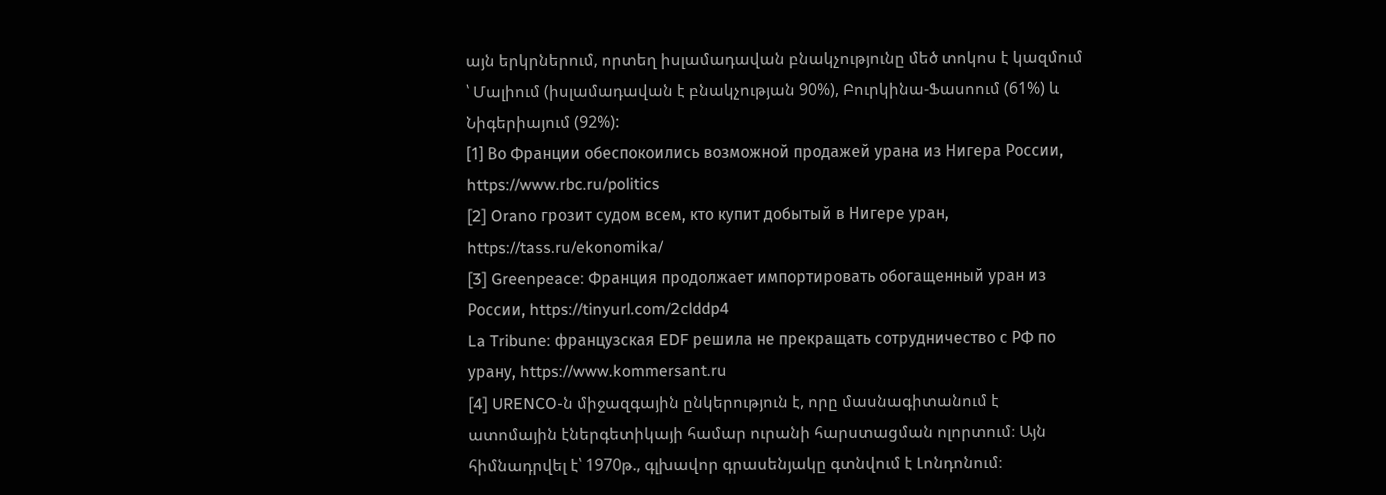այն երկրներում, որտեղ իսլամադավան բնակչությունը մեծ տոկոս է կազմում ՝ Մալիում (իսլամադավան է բնակչության 90%), Բուրկինա-Ֆասոում (61%) և Նիգերիայում (92%):
[1] Во Франции обеспокоились возможной продажей урана из Нигера России, https://www.rbc.ru/politics
[2] Orano грозит судом всем, кто купит добытый в Нигере уран, https://tass.ru/ekonomika/
[3] Greenpeace: Франция продолжает импортировать обогащенный уран из России, https://tinyurl.com/2clddp4
La Tribune: французская EDF решила не прекращать сотрудничество с РФ по урану, https://www.kommersant.ru
[4] URENCO-ն միջազգային ընկերություն է, որը մասնագիտանում է ատոմային էներգետիկայի համար ուրանի հարստացման ոլորտում։ Այն
հիմնադրվել է՝ 1970թ., գլխավոր գրասենյակը գտնվում է Լոնդոնում։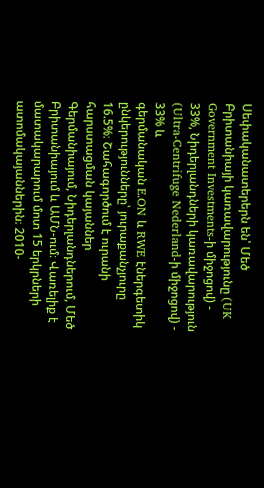Սեփականատերերն են՝ Մեծ Բրիտանիայի կառավարությունը (UK
Government Investments-ի միջոցով) - 33%, Նիդերլանդների կառավարություն (Ultra-Centrifuge Nederland-ի միջոցով) - 33% և
գերմանական E.ON և RWE էներգետիկ ընկերությունները՝ յուրաքանչյուրը 16.5%։ Շահագործում է ուրանի հարստացման կայաններ
Գերմանիայում, Նիդերլանդներում, Մեծ Բրիտանիայում և ԱՄՆ-ում։ Վառելիք է մատակարարում մոտ 15 երկրների ատոմակայաններին։ 2010-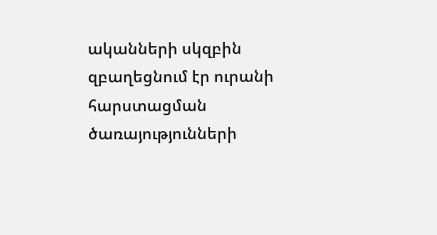ականների սկզբին զբաղեցնում էր ուրանի հարստացման ծառայությունների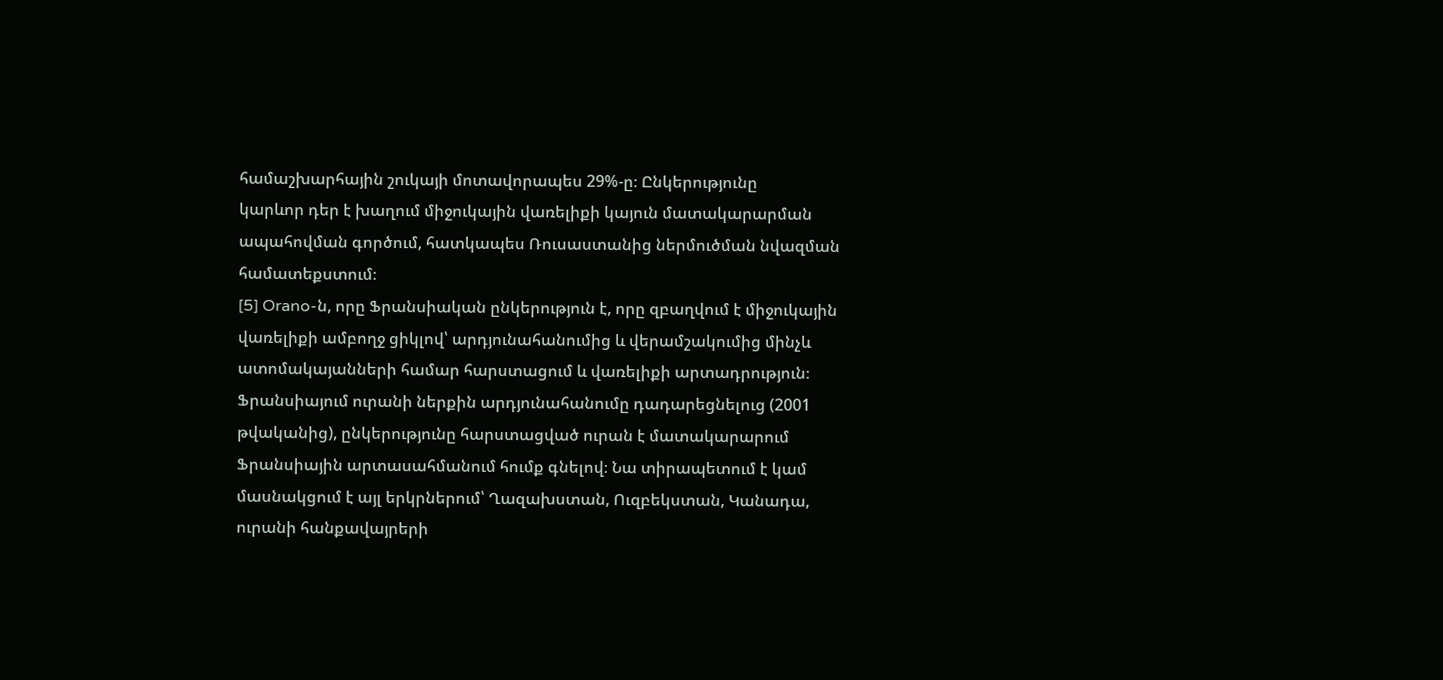համաշխարհային շուկայի մոտավորապես 29%-ը։ Ընկերությունը
կարևոր դեր է խաղում միջուկային վառելիքի կայուն մատակարարման ապահովման գործում, հատկապես Ռուսաստանից ներմուծման նվազման համատեքստում։
[5] Orano-ն, որը Ֆրանսիական ընկերություն է, որը զբաղվում է միջուկային վառելիքի ամբողջ ցիկլով՝ արդյունահանումից և վերամշակումից մինչև
ատոմակայանների համար հարստացում և վառելիքի արտադրություն։ Ֆրանսիայում ուրանի ներքին արդյունահանումը դադարեցնելուց (2001
թվականից), ընկերությունը հարստացված ուրան է մատակարարում Ֆրանսիային արտասահմանում հումք գնելով։ Նա տիրապետում է կամ
մասնակցում է այլ երկրներում՝ Ղազախստան, Ուզբեկստան, Կանադա, ուրանի հանքավայրերի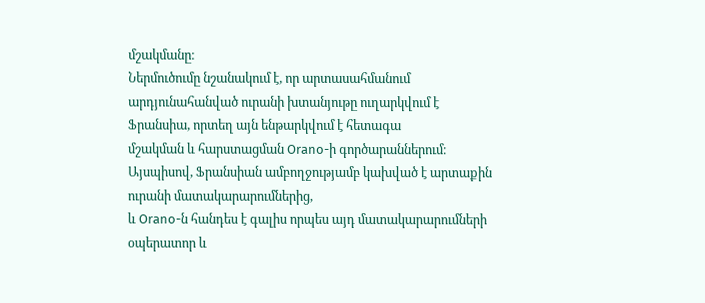մշակմանը։
Ներմուծումը նշանակում է, որ արտասահմանում արդյունահանված ուրանի խտանյութը ուղարկվում է Ֆրանսիա, որտեղ այն ենթարկվում է հետագա
մշակման և հարստացման Orano-ի գործարաններում։ Այսպիսով, Ֆրանսիան ամբողջությամբ կախված է արտաքին ուրանի մատակարարումներից,
և Orano-ն հանդես է գալիս որպես այդ մատակարարումների օպերատոր և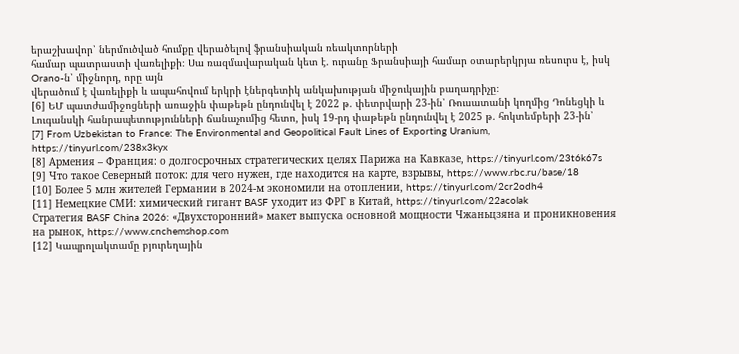երաշխավոր՝ ներմուծված հումքը վերածելով ֆրանսիական ռեակտորների
համար պատրաստի վառելիքի։ Սա ռազմավարական կետ է. ուրանը Ֆրանսիայի համար օտարերկրյա ռեսուրս է, իսկ Orano-ն՝ միջնորդ, որը այն
վերածում է վառելիքի և ապահովում երկրի էներգետիկ անկախության միջուկային բաղադրիչը։
[6] ԵՄ պատժամիջոցների առաջին փաթեթն ընդունվել է 2022 թ. փետրվարի 23-ին՝ Ռուսատանի կողմից Դոնեցկի և Լուգանսկի հանրապետությունների ճանաչումից հետո, իսկ 19-րդ փաթեթն ընդունվել է 2025 թ. հոկտեմբերի 23-ին՝
[7] From Uzbekistan to France: The Environmental and Geopolitical Fault Lines of Exporting Uranium, https://tinyurl.com/238x3kyx
[8] Армения – Франция: о долгосрочных стратегических целях Парижа на Кавказе, https://tinyurl.com/23t6k67s
[9] Что такое Северный поток: для чего нужен, где находится на карте, взрывы, https://www.rbc.ru/base/18
[10] Более 5 млн жителей Германии в 2024-м экономили на отоплении, https://tinyurl.com/2cr2odh4
[11] Немецкие СМИ: химический гигант BASF уходит из ФРГ в Китай, https://tinyurl.com/22acolak
Стратегия BASF China 2026: «Двухсторонний» макет выпуска основной мощности Чжаньцзяна и проникновения на рынок, https://www.cnchemshop.com
[12] Կապրոլակտամը բյուրեղային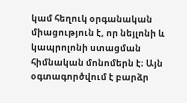կամ հեղուկ օրգանական միացություն է, որ նեյլոնի և կապրոլոնի ստացման հիմնական մոնոմերն է։ Այն
օգտագործվում է բարձր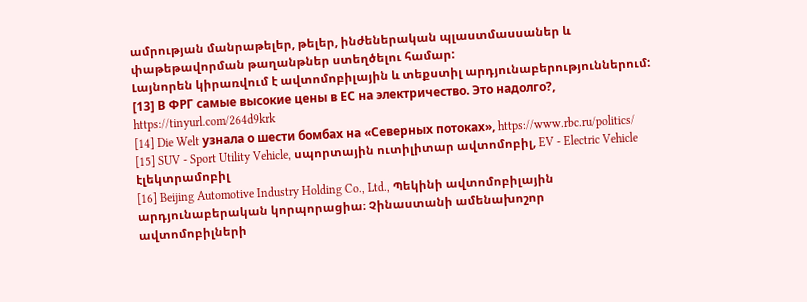ամրության մանրաթելեր, թելեր, ինժեներական պլաստմասսաներ և փաթեթավորման թաղանթներ ստեղծելու համար:
Լայնորեն կիրառվում է ավտոմոբիլային և տեքստիլ արդյունաբերություններում:
[13] В ФРГ самые высокие цены в ЕС на электричество. Это надолго?, https://tinyurl.com/264d9krk
[14] Die Welt узнала о шести бомбах на «Северных потоках», https://www.rbc.ru/politics/
[15] SUV - Sport Utility Vehicle, սպորտային ուտիլիտար ավտոմոբիլ, EV - Electric Vehicle էլեկտրամոբիլ
[16] Beijing Automotive Industry Holding Co., Ltd., Պեկինի ավտոմոբիլային արդյունաբերական կորպորացիա։ Չինաստանի ամենախոշոր
ավտոմոբիլների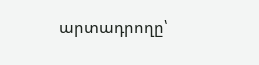արտադրողը՝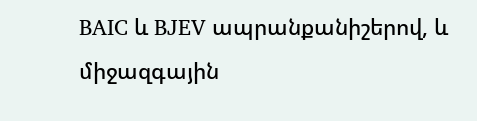BAIC և BJEV ապրանքանիշերով, և միջազգային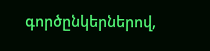գործընկերներով,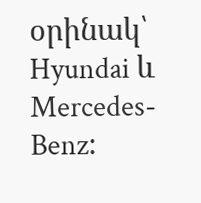օրինակ՝ Hyundai և Mercedes-Benz։